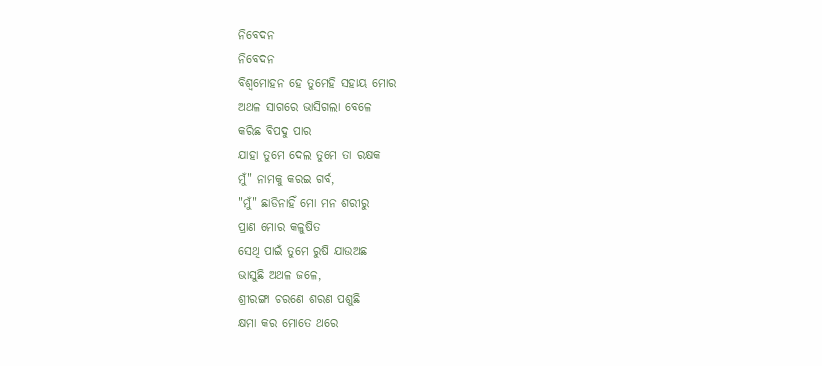ନିବେଦନ
ନିବେଦନ
ବିଶ୍ୱମୋହନ ହେ ତୁମେହି ସହାୟ ମୋର
ଅଥଳ ସାଗରେ ଭାସିଗଲା ବେଳେ
କରିଛ ବିପଦୁ ପାର
ଯାହା ତୁମେ ଦେଲ ତୁମେ ତା ରକ୍ଷକ
ମୁଁ" ନାମକୁ କରଇ ଗର୍ବ,
"ମୁଁ" ଛାଡିନାହିଁ ମୋ ମନ ଶରୀରୁ
ପ୍ରାଣ ମୋର କଳୁଷିତ
ସେଥି ପାଇଁ ତୁମେ ରୁଷି ଯାଉଅଛ
ଭାସୁଛି ଅଥଳ ଜଳେ,
ଶ୍ରୀରଙ୍ଗା ଚରଣେ ଶରଣ ପଶୁଛି
କ୍ଷମା କର ମୋତେ ଥରେ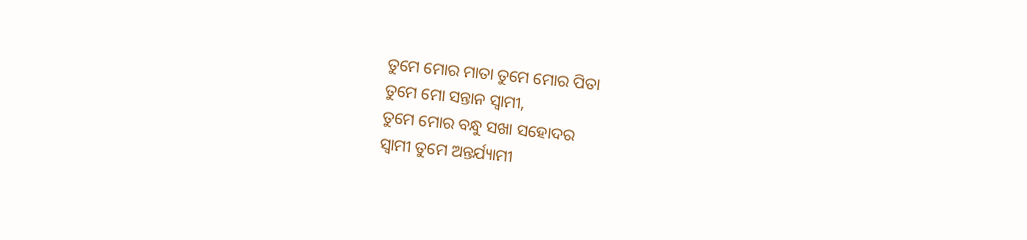ତୁମେ ମୋର ମାତା ତୁମେ ମୋର ପିତା
ତୁମେ ମୋ ସନ୍ତାନ ସ୍ୱାମୀ,
ତୁମେ ମୋର ବନ୍ଧୁ ସଖା ସହୋଦର
ସ୍ୱାମୀ ତୁମେ ଅନ୍ତର୍ଯ୍ୟାମୀ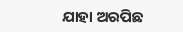ଯାହା ଅରପିଛ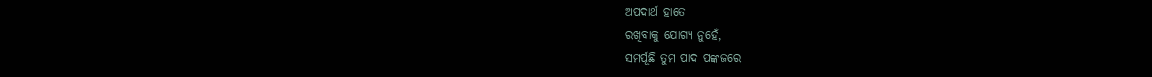ଅପଦାର୍ଥ ହାତେ
ରଖିବାକୁ ଯୋଗ୍ୟ ନୁହେଁ,
ସମର୍ପୂଛି ତୁମ ପାଦ ପଙ୍କଜରେ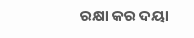ରକ୍ଷା କର ଦୟା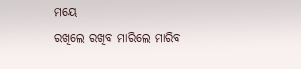ମୟେ
ରଖିଲେ ରଖିବ ମାରିଲେ ମାରିବ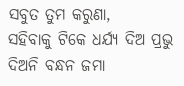ସବୁତ ତୁମ କରୁଣା,
ସହିବାକୁ ଟିକେ ଧର୍ଯ୍ୟ ଦିଅ ପ୍ରଭୁ
ଦିଅନି ବନ୍ଧନ ଜମା